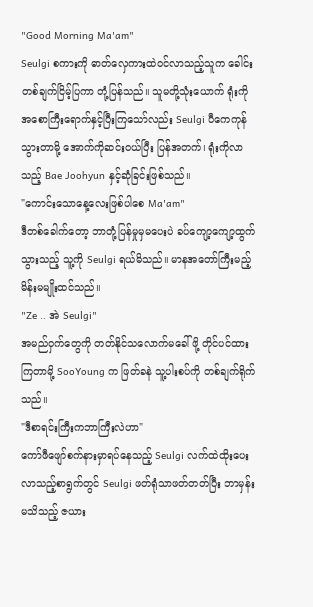"Good Morning Ma'am"
Seulgi စကားကို ဓာတ်လှေကားထဲဝင်လာသည့်သူက ခေါင်းတစ်ချက်ငြိမ့်ပြကာ တုံ့ပြန်သည်။ သူမတို့သုံးယောက် ရုံးကိုအစောကြီးရောက်နှင့်ပြီးကြသော်လည်း Seulgi ပီကေကုန်သွားတာမို့ အောက်ကိုဆင်းဝယ်ပြီး ပြန်အတက်၊ ရုံးကိုလာသည့် Bae Joohyun နှင့်ဆုံခြင်းဖြစ်သည်။
"ကောင်းသောနေ့လေးဖြစ်ပါစေ Ma'am"
ဒီတစ်ခေါက်တော့ ဘာတုံ့ပြန်မှုမှမပေးပဲ ခပ်ကျော့ကျော့ထွက်သွားသည့် သူ့ကို Seulgi ရယ်မိသည်။ မာနအတော်ကြီးမည့် မိန်းမမျိုးထင်သည်။
"Ze .. အဲ Seulgi"
အမည်ဝှက်တွေကို တတ်နိုင်သလောက်မခေါ်ဖို့ တိုင်ပင်ထားကြတာမို့ SooYoung က ဖြတ်ခနဲ သူ့ပါးစပ်ကို တစ်ချက်ရိုက်သည်။
"ဒီစာရင်းကြီးကဘာကြီးလဲဟာ"
ကော်ဖီဖျော်စက်နားမှာရပ်နေသည့် Seulgi လက်ထဲထိုးပေးလာသည့်စာရွက်တွင် Seulgi ဖတ်ရုံသာဖတ်တတ်ပြီး ဘာမှန်း မသိသည့် ဇယား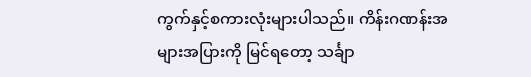ကွက်နှင့်စကားလုံးများပါသည်။ ကိန်းဂဏန်းအများအပြားကို မြင်ရတော့ သင်္ချာ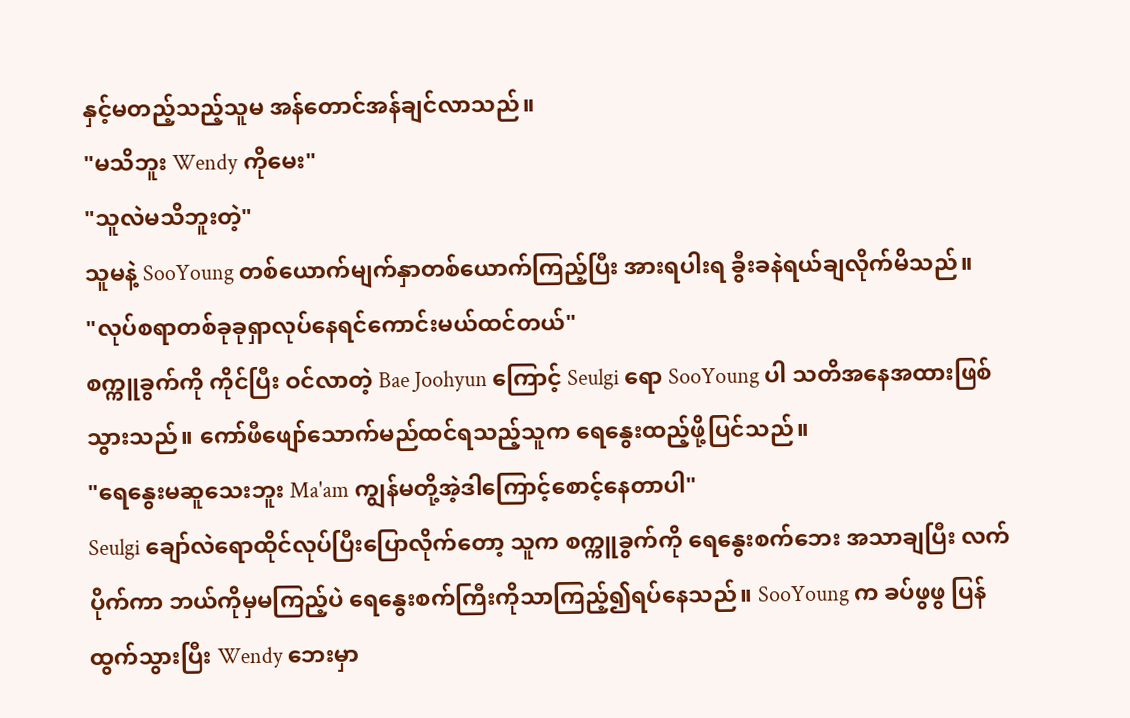နှင့်မတည့်သည့်သူမ အန်တောင်အန်ချင်လာသည်။
"မသိဘူး Wendy ကိုမေး"
"သူလဲမသိဘူးတဲ့"
သူမနဲ့ SooYoung တစ်ယောက်မျက်နှာတစ်ယောက်ကြည့်ပြီး အားရပါးရ ခွီးခနဲရယ်ချလိုက်မိသည်။
"လုပ်စရာတစ်ခုခုရှာလုပ်နေရင်ကောင်းမယ်ထင်တယ်"
စက္ကူခွက်ကို ကိုင်ပြီး ဝင်လာတဲ့ Bae Joohyun ကြောင့် Seulgi ရော SooYoung ပါ သတိအနေအထားဖြစ်သွားသည်။ ကော်ဖီဖျော်သောက်မည်ထင်ရသည့်သူက ရေနွေးထည့်ဖို့ပြင်သည်။
"ရေနွေးမဆူသေးဘူး Ma'am ကျွန်မတို့အဲ့ဒါကြောင့်စောင့်နေတာပါ"
Seulgi ချော်လဲရောထိုင်လုပ်ပြီးပြောလိုက်တော့ သူက စက္ကူခွက်ကို ရေနွေးစက်ဘေး အသာချပြီး လက်ပိုက်ကာ ဘယ်ကိုမှမကြည့်ပဲ ရေနွေးစက်ကြီးကိုသာကြည့်၍ရပ်နေသည်။ SooYoung က ခပ်ဖွဖွ ပြန်ထွက်သွားပြီး Wendy ဘေးမှာ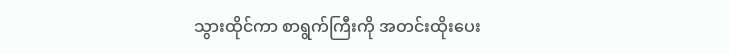သွားထိုင်ကာ စာရွက်ကြီးကို အတင်းထိုးပေး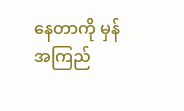နေတာကို မှန်အကြည်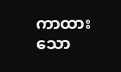ကာထားသော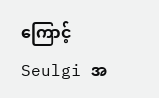ကြောင့် Seulgi အ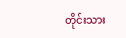တိုင်းသား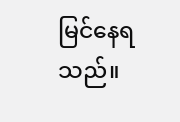မြင်နေရသည်။